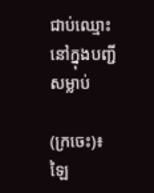ជាប់ឈ្មោះនៅក្នុងបញ្ជីសម្លាប់

(ក្រចេះ)៖ ឡៃ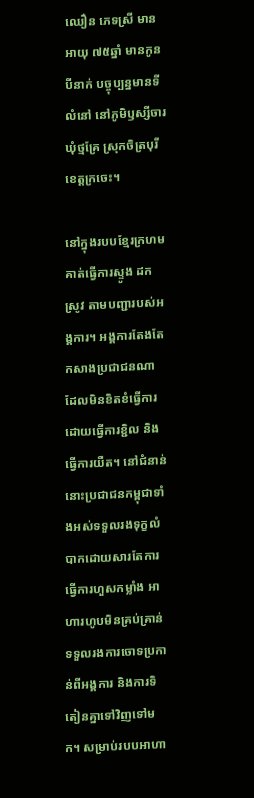ឈឿន ភេទស្រី មានអាយុ ៧៥ឆ្នាំ មានកូនបីនាក់ បច្ចុប្បន្នមានទីលំនៅ នៅភូមិឫស្សីចារ ឃុំថ្មគ្រែ ស្រុកចិត្របុរី ខេត្តក្រចេះ។

នៅក្នុងរបបខ្មែរក្រហមគាត់ធ្វើការស្ទូង ដកស្រូវ តាមបញ្ជារបស់អង្គការ។ អង្គការតែងតែកសាងប្រជាជនណាដែលមិនខិតខំធ្វើការ ដោយធ្វើការខ្ជិល និង ធ្វើការយឺត។ នៅជំនាន់នោះប្រជាជនកម្ពុជាទាំងអស់ទទួលរងទុក្ខលំបាកដោយសារតែការធ្វើការហួសកម្លាំង អាហារហូបមិនគ្រប់គ្រាន់ ទទួលរងការចោទប្រកាន់ពីអង្គការ និងការទិតៀនគ្នាទៅវិញទៅមក។ សម្រាប់របបអាហា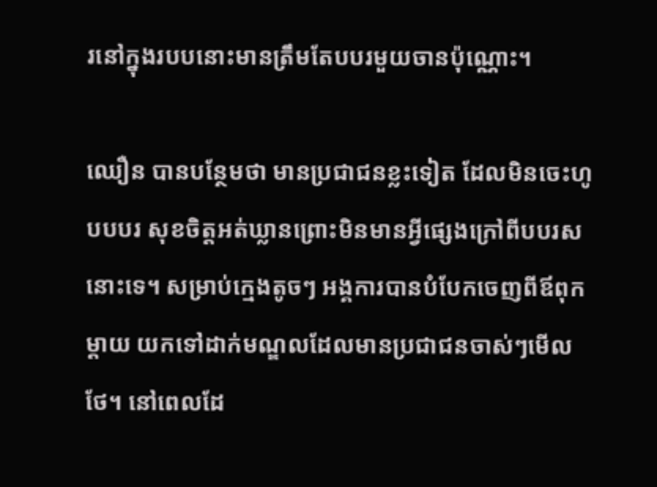រនៅក្នុងរបបនោះមានត្រឹមតែបបរមួយចានប៉ុណ្ណោះ។

ឈឿន បានបន្ថែមថា មានប្រជាជនខ្លះទៀត ដែលមិនចេះហូបបបរ សុខចិត្តអត់ឃ្លានព្រោះមិនមានអ្វីផ្សេងក្រៅពីបបរសនោះទេ។ សម្រាប់ក្មេងតូចៗ អង្គការបានបំបែកចេញពីឪពុកម្ដាយ យកទៅដាក់មណ្ឌលដែលមានប្រជាជនចាស់ៗមើលថែ។ នៅពេលដែ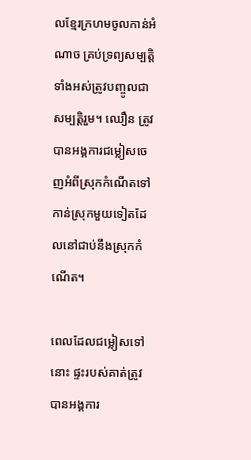លខ្មែរក្រហមចូលកាន់អំណាច គ្រប់ទ្រព្យសម្បត្តិទាំងអស់ត្រូវបញ្ចូលជាសម្បត្តិរួម។ ឈឿន ត្រូវបានអង្គការជម្លៀសចេញអំពីស្រុកកំណើតទៅកាន់ស្រុកមួយទៀតដែលនៅជាប់នឹងស្រុកកំណើត។

ពេលដែលជម្លៀសទៅនោះ ផ្ទះរបស់គាត់ត្រូវបានអង្គការ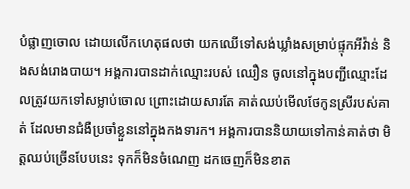បំផ្លាញចោល ដោយលើកហេតុផលថា យកឈើទៅសង់ឃ្លាំងសម្រាប់ផ្ទុកអីវ៉ាន់ និងសង់រោងបាយ។ អង្គការបានដាក់ឈ្មោះរបស់ ឈឿន ចូលនៅក្នុងបញ្ជីឈ្មោះដែលត្រូវយកទៅសម្លាប់ចោល ព្រោះដោយសារតែ គាត់ឈប់មើលថែកូនស្រីរបស់គាត់ ដែលមានជំងឺប្រចាំខ្លួននៅក្នុងកងទារក។ អង្គការបាននិយាយទៅកាន់គាត់ថា មិត្តឈប់ច្រើនបែបនេះ ទុកក៏មិនចំណេញ ដកចេញក៏មិនខាត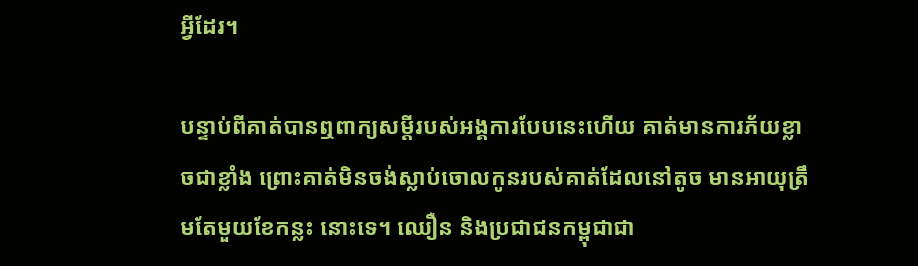អ្វីដែរ។

បន្ទាប់ពីគាត់បានឮពាក្យសម្ដីរបស់អង្គការបែបនេះហើយ គាត់មានការភ័យខ្លាចជាខ្លាំង ព្រោះគាត់មិនចង់ស្លាប់ចោលកូនរបស់គាត់ដែលនៅតូច មានអាយុត្រឹមតែមួយខែកន្លះ នោះទេ។ ឈឿន និងប្រជាជនកម្ពុជាជា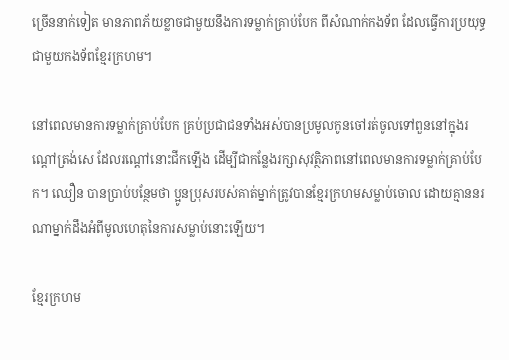ច្រើននាក់ទៀត មានភាពភ័យខ្លាចជាមួយនឹងការទម្លាក់គ្រាប់បែក ពីសំណាក់កងទ័ព ដែលធ្វើការប្រយុទ្ធជាមួយកងទ័ពខ្មែរក្រហម។

នៅពេលមានការទម្លាក់គ្រាប់បែក គ្រប់ប្រជាជនទាំងអស់បានប្រមូលកូនចៅរត់ចូលទៅពួននៅក្នុងរណ្ដៅត្រង់សេ ដែលរណ្ដៅនោះជីកឡើង ដើម្បីជាកន្លែងរក្សាសុវត្ថិភាពនៅពេលមានការទម្លាក់គ្រាប់បែក។ ឈឿន បានប្រាប់បន្ថែមថា ប្អូនប្រុសរបស់គាត់ម្នាក់ត្រូវបានខ្មែរក្រហមសម្លាប់ចោល ដោយគ្មាននរណាម្នាក់ដឹងអំពីមូលហេតុនៃការសម្លាប់នោះឡើយ។

ខ្មែរក្រហម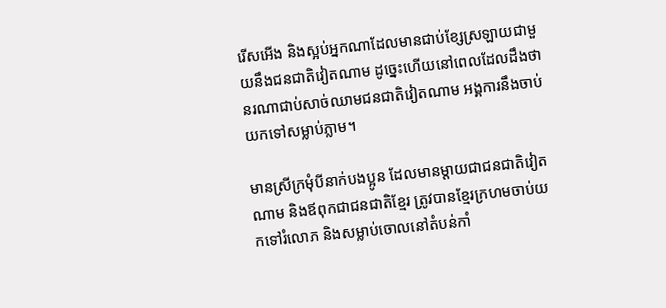រើសអើង និងស្អប់អ្នកណាដែលមានជាប់ខ្សែស្រឡាយជាមួយនឹងជនជាតិវៀតណាម ដូច្នេះហើយនៅពេលដែលដឹងថា នរណាជាប់សាច់ឈាមជនជាតិវៀតណាម អង្គការនឹងចាប់យកទៅសម្លាប់ភ្លាម។

មានស្រីក្រមុំបីនាក់បងប្អូន ដែលមានម្ដាយជាជនជាតិវៀតណាម និងឪពុកជាជនជាតិខ្មែរ ត្រូវបានខ្មែរក្រហមចាប់យកទៅរំលោភ និងសម្លាប់ចោលនៅតំបន់កាំ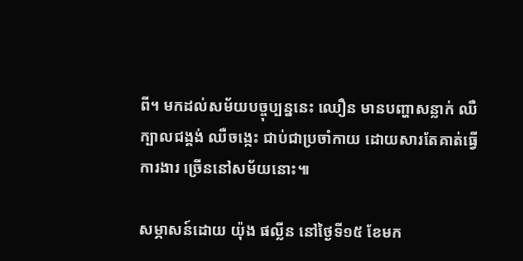ពី។ មកដល់សម័យបច្ចុប្បន្ននេះ ឈឿន មានបញ្ហាសន្លាក់ ឈឺក្បាលជង្គង់ ឈឺចង្កេះ ជាប់ជាប្រចាំកាយ ដោយសារតែគាត់ធ្វើការងារ ច្រើននៅសម័យនោះ៕

សម្ភាសន៍ដោយ យ៉ុង ផល្លីន នៅថ្ងៃទី១៥ ខែមក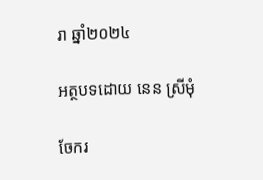រា ឆ្នាំ២០២៤

អត្ថបទដោយ នេន ស្រីមុំ

ចែករ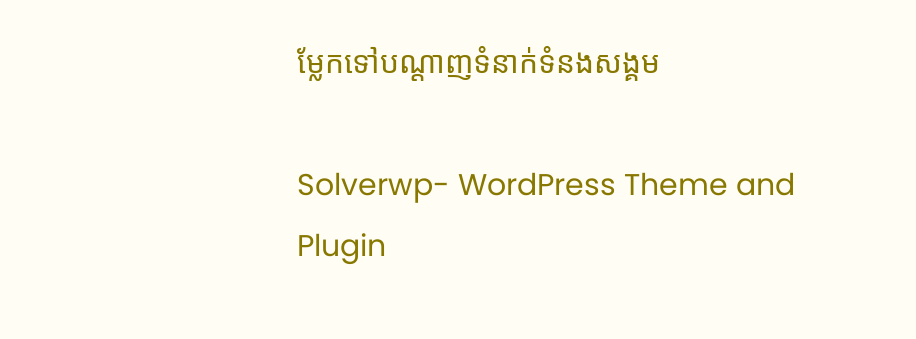ម្លែកទៅបណ្តាញទំនាក់ទំនងសង្គម

Solverwp- WordPress Theme and Plugin